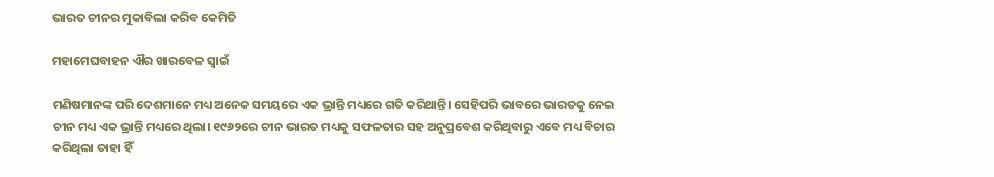ଭାରତ ଚୀନର ମୁକାବିଲା କରିବ କେମିତି

ମହାମେଘବାହନ ଐର ଖାରବେଳ ସ୍ବାଇଁ

ମଣିଷମାନଙ୍କ ପରି ଦେଶମାନେ ମଧ୍ୟ ଅନେକ ସମୟରେ ଏକ ଭ୍ରାନ୍ତି ମଧ୍ୟରେ ଗତି କରିଥାନ୍ତି। ସେହିପରି ଭାବରେ ଭାରତକୁ ନେଇ ଚୀନ ମଧ୍ୟ ଏକ ଭ୍ରାନ୍ତି ମଧ୍ୟରେ ଥିଲା। ୧୯୬୨ରେ ଚୀନ ଭାରତ ମଧ୍ୟକୁ ସଫଳତାର ସହ ଅନୁପ୍ରବେଶ କରିଥିବାରୁ ଏବେ ମଧ୍ୟ ବିଚାର କରିଥିଲା ତାହା ହିଁ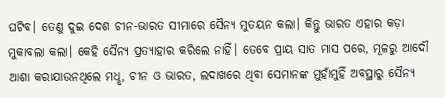ଘଟିବ। ତେଣୁ ଦୁଇ ଦେଶ ଚୀନ-ଭାରତ ସୀମାରେ ସୈନ୍ୟ ମୁତୟନ କଲା। କିନ୍ତୁ ଭାରତ ଏହାର କଡ଼ା ମୁକାବଲା କଲା। କେହି ସୈନ୍ୟ ପ୍ରତ୍ୟାହାର କରିଲେ ନାହିଁ। ତେବେ ପ୍ରାୟ ସାତ ମାସ ପରେ, ମୂଳରୁ ଆଦୌ ଆଶା କରାଯାଉନଥିଲେ ମଧୢ, ଚୀନ ଓ ଭାରତ, ଲଦାଖରେ ଥିବା ସେମାନଙ୍କ ମୁହାଁମୁହିଁ ଅବସ୍ଥାରୁ ସୈନ୍ୟ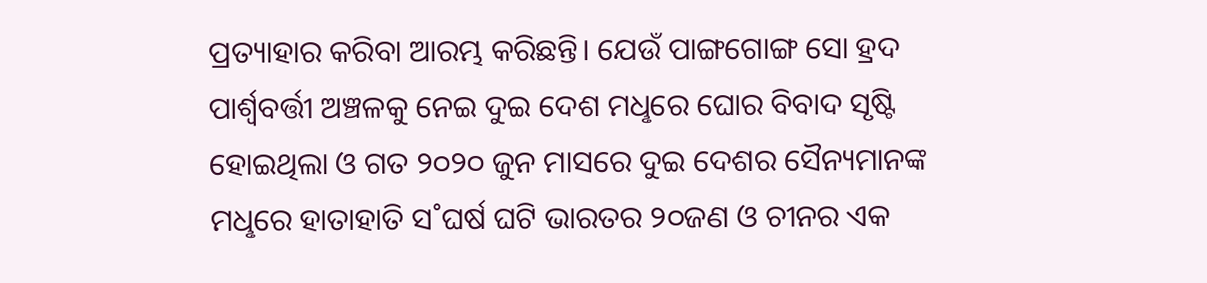ପ୍ରତ୍ୟାହାର କରିବା ଆରମ୍ଭ କରିଛନ୍ତି। ଯେଉଁ ପାଙ୍ଗଗୋଙ୍ଗ ସୋ ହ୍ରଦ ପାର୍ଶ୍ବବର୍ତ୍ତୀ ଅଞ୍ଚଳକୁ ନେଇ ଦୁଇ ଦେଶ ମଧୢରେ ଘୋର ବିବାଦ ସୃଷ୍ଟି ହୋଇଥିଲା ଓ ଗତ ୨୦୨୦ ଜୁନ ମାସରେ ଦୁଇ ଦେଶର ସୈନ୍ୟମାନଙ୍କ ମଧୢରେ ହାତାହାତି ସ˚ଘର୍ଷ ଘଟି ଭାରତର ୨୦ଜଣ ଓ ଚୀନର ଏକ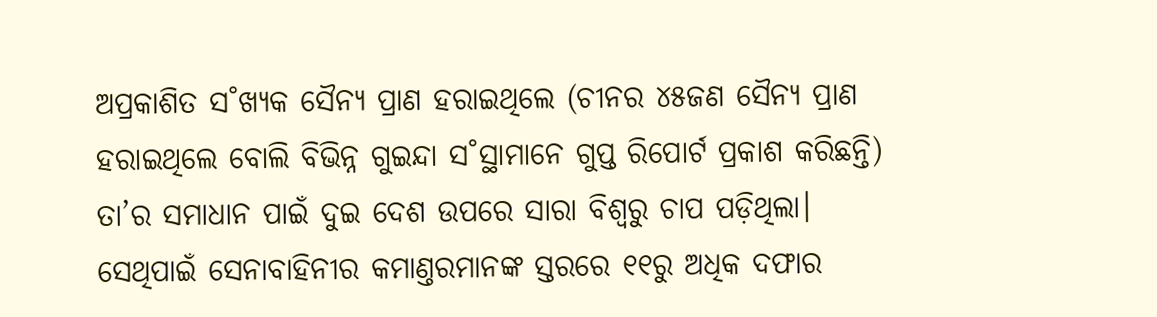ଅପ୍ରକାଶିତ ସ˚ଖ୍ୟକ ସୈନ୍ୟ ପ୍ରାଣ ହରାଇଥିଲେ (ଚୀନର ୪୫ଜଣ ସୈନ୍ୟ ପ୍ରାଣ ହରାଇଥିଲେ ବୋଲି ବିଭିନ୍ନ ଗୁଇନ୍ଦା ସ˚ସ୍ଥାମାନେ ଗୁପ୍ତ ରିପୋର୍ଟ ପ୍ରକାଶ କରିଛନ୍ତି) ତା’ର ସମାଧାନ ପାଇଁ ଦୁଇ ଦେଶ ଉପରେ ସାରା ବିଶ୍ବରୁ ଚାପ ପଡ଼ିଥିଲା। ସେଥିପାଇଁ ସେନାବାହିନୀର କମାଣ୍ତରମାନଙ୍କ ସ୍ତରରେ ୧୧ରୁ ଅଧିକ ଦଫାର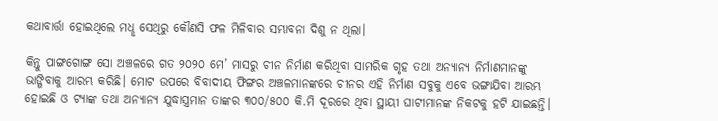କଥାବାର୍ତ୍ତା ହୋଇଥିଲେ ମଧୢ ସେଥିରୁ କୌଣସି ଫଳ ମିଳିବାର ସମ୍ଭାବନା ଦିଶୁ ନ ଥିଲା।

କିନ୍ତୁ ପାଙ୍ଗଗୋଙ୍ଗ ସୋ ଅଞ୍ଚଳରେ ଗତ ୨୦୨୦ ମେ’ ମାସରୁ ଚୀନ ନିର୍ମାଣ କରିଥିବା ସାମରିକ ଗୃହ ତଥା ଅନ୍ୟାନ୍ୟ ନିର୍ମାଣମାନଙ୍କୁ ଭାଙ୍ଗିବାକୁ ଆରମ୍ଭ କରିଛି। ମୋଟ ଉପରେ ବିବାଦୀୟ ଫିଙ୍ଗର ଅଞ୍ଚଳମାନଙ୍କରେ ଚୀନର ଏହି ନିର୍ମାଣ ସବୁକୁ ଏବେ ଭଙ୍ଗାଯିବା ଆରମ୍ଭ ହୋଇଛି ଓ ଟ୍ୟାଙ୍କ ତଥା ଅନ୍ୟାନ୍ୟ ଯୁଦ୍ଧାସ୍ତ୍ରମାନ ତାଙ୍କର ୩୦୦/୫୦୦ କି.ମି ଦୂରରେ ଥିବା ସ୍ଥାୟୀ ଘାଟୀମାନଙ୍କ ନିକଟକୁ ହଟି ଯା‌ଇଛନ୍ତି।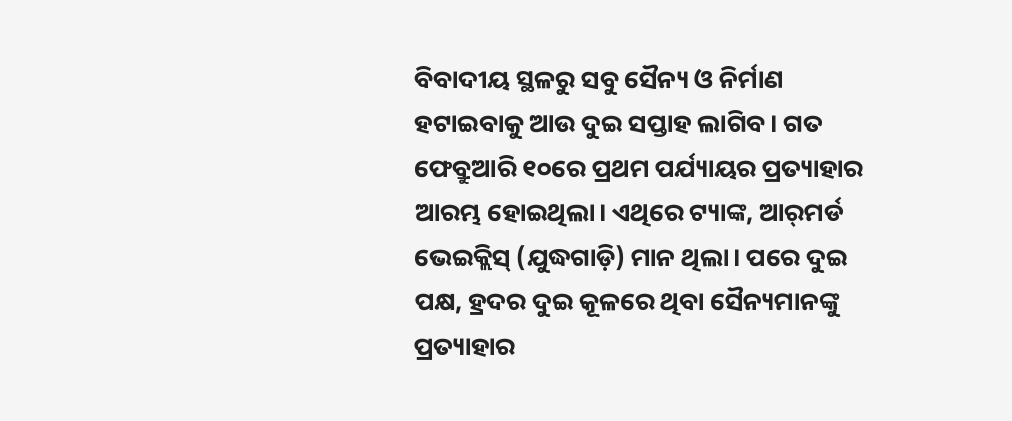ବିବାଦୀୟ ସ୍ଥଳରୁ ସବୁ ସୈନ୍ୟ ଓ ନିର୍ମାଣ ହଟାଇବାକୁ ଆଉ ଦୁଇ ସପ୍ତାହ ଲାଗିବ। ଗତ ଫେବ୍ରୁଆରି ୧୦ରେ ପ୍ରଥମ ପର୍ଯ୍ୟାୟର ପ୍ରତ୍ୟାହାର ଆରମ୍ଭ ହୋଇଥିଲା। ଏଥିରେ ଟ୍ୟାଙ୍କ, ଆର‌୍‌ମର୍ଡ ଭେଇକ୍ଲିସ୍‌ (ଯୁଦ୍ଧଗାଡ଼ି) ମାନ ଥିଲା। ପରେ ଦୁଇ ପକ୍ଷ, ହ୍ରଦର ଦୁଇ କୂଳରେ ଥିବା ସୈନ୍ୟମାନଙ୍କୁ ପ୍ରତ୍ୟାହାର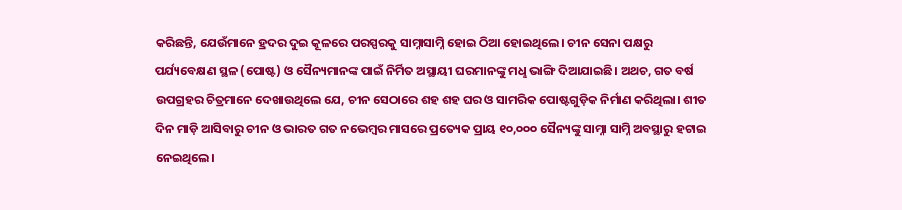କରିଛନ୍ତି, ଯେଉଁମାନେ ହ୍ରଦର ଦୁଇ କୂଳରେ ପରସ୍ପରକୁ ସାମ୍ନାସାମ୍ନି ହୋଇ ଠିଆ ହୋଇଥିଲେ। ଚୀନ ସେନା ପକ୍ଷରୁ ପର୍ଯ୍ୟବେକ୍ଷଣ ସ୍ଥଳ (ପୋଷ୍ଟ) ଓ ସୈନ୍ୟମାନଙ୍କ ପାଇଁ ନିର୍ମିତ ଅସ୍ଥାୟୀ ଘରମାନଙ୍କୁ ମଧୢ ଭାଙ୍ଗି ଦିଆଯାଇଛି। ଅଥଚ, ଗତ ବର୍ଷ ଉପଗ୍ରହର ଚିତ୍ରମାନେ ଦେଖାଉଥିଲେ ଯେ, ଚୀନ ସେଠାରେ ଶହ ଶହ ଘର ଓ ସାମରିକ ପୋଷ୍ଟଗୁଡ଼ିକ ନିର୍ମାଣ କରିଥିଲା। ଶୀତ ଦିନ ମାଡ଼ି ଆସିବାରୁ ଚୀନ ଓ ଭାରତ ଗତ ନଭେମ୍ବର ମାସରେ ପ୍ରତ୍ୟେକ ପ୍ରାୟ ୧୦,୦୦୦ ସୈନ୍ୟଙ୍କୁ ସାମ୍ନା ସାମ୍ନି ଅବସ୍ଥାରୁ ହଟାଇ ନେଇଥିଲେ।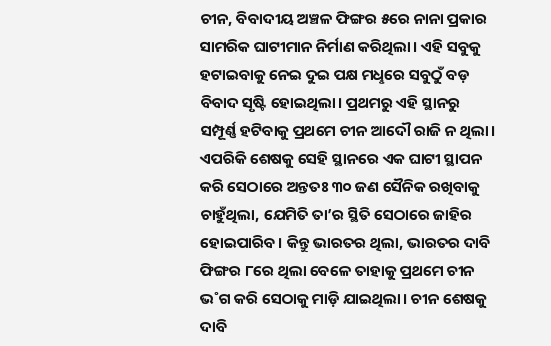ଚୀନ, ବିବାଦୀୟ ଅଞ୍ଚଳ ଫିଙ୍ଗର ୫ରେ ନାନା ପ୍ରକାର ସାମରିକ ଘାଟୀମାନ ନିର୍ମାଣ କରିଥିଲା। ଏହି ସବୁକୁ ହଟାଇବାକୁ ନେଇ ଦୁଇ ପକ୍ଷ ମଧୢରେ ସବୁଠୁଁ ବଡ଼ ବିବାଦ ସୃଷ୍ଟି ହୋଇଥିଲା। ପ୍ରଥମରୁ ଏହି ସ୍ଥାନରୁ ସମ୍ପୂର୍ଣ୍ଣ ହଟିବାକୁ ପ୍ରଥମେ ଚୀନ ଆଦୌ ରାଜି ନ ଥିଲା। ଏପରିକି ଶେଷକୁ ସେହି ସ୍ଥାନରେ ଏକ ଘାଟୀ ସ୍ଥାପନ କରି ସେଠାରେ ଅନ୍ତତଃ ୩୦ ଜଣ ସୈନିକ ରଖିବାକୁ ଚାହୁଁଥିଲା, ଯେମିତି ତା’ର ସ୍ଥିତି ସେଠାରେ ଜାହିର ହୋଇପାରିବ। କିନ୍ତୁ ଭାରତର ଥିଲା, ଭାରତର ଦାବି ଫିଙ୍ଗର ୮ରେ ଥିଲା ବେଳେ ତାହାକୁ ପ୍ରଥମେ ଚୀନ ଭ˚ଗ କରି ସେଠାକୁ ମାଡ଼ି ଯାଇଥିଲା। ଚୀନ ଶେଷକୁ ଦାବି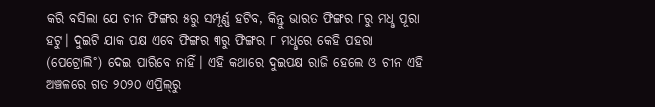କରି ବସିଲା ଯେ ଚୀନ ଫିଙ୍ଗର ୫ରୁ ସମ୍ପୂର୍ଣ୍ଣ ହଟିବ, କିନ୍ତୁ ଭାରତ ଫିଙ୍ଗର ୮ରୁ ମଧୢ ପୂରା ହଟୁ। ଦୁଇଟି ଯାକ ପକ୍ଷ ଏବେ ଫିଙ୍ଗର ୩ରୁ ଫିଙ୍ଗର ୮ ମଧୢରେ କେହି ପହରା (ପେଟ୍ରୋଲି˚) ଦେଇ ପାରିବେ ନାହିଁ। ଏହି କଥାରେ ଦୁଇପକ୍ଷ ରାଜି ହେଲେ ଓ ଚୀନ ଏହି ଅଞ୍ଚଳରେ ଗତ ୨୦୨୦ ଏପ୍ରିଲ୍‌ରୁ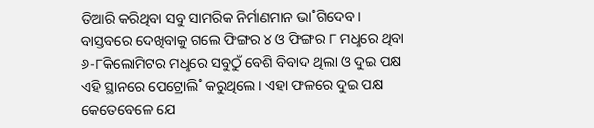ତିଆରି କରିଥିବା ସବୁ ସାମରିକ ନିର୍ମାଣମାନ ଭା˚ଗିଦେବ।
ବାସ୍ତବରେ ଦେଖିବାକୁ ଗଲେ ଫିଙ୍ଗର ୪ ଓ ଫିଙ୍ଗର ୮ ମଧୢରେ ଥିବା ୬-୮କିଲୋମିଟର ମଧୢରେ ସବୁଠୁଁ ବେଶି ବିବାଦ ଥିଲା ଓ ଦୁଇ ପକ୍ଷ ଏହି ସ୍ଥାନରେ ପେଟ୍ରୋଲି˚ କରୁଥିଲେ। ଏହା ଫଳରେ ଦୁଇ ପକ୍ଷ କେତେବେଳେ ଯେ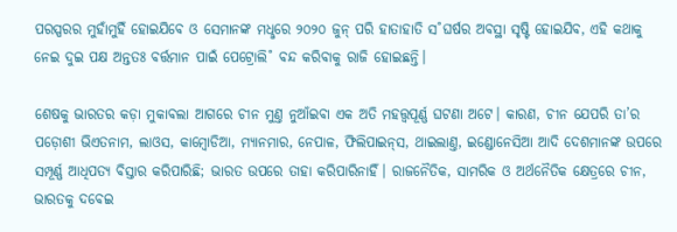ପରସ୍ପରର ମୁହାଁମୁହିଁ ହୋଇଯିବେ ଓ ସେମାନଙ୍କ ମଧୢରେ ୨୦୨୦ ଜୁନ୍‌ ପରି ହାତାହାତି ସ˚ଘର୍ଷର ଅବସ୍ଥା ସୃଷ୍ଟି ହୋଇଯିବ, ଏହି କଥାକୁ ନେଇ ଦୁଇ ପକ୍ଷ ଅନ୍ତତଃ ବର୍ତ୍ତମାନ ପାଇଁ ପେଟ୍ରୋଲି˚ ବନ୍ଦ କରିବାକୁ ରାଜି ହୋଇଛନ୍ତି।

ଶେଷକୁ ଭାରତର କଡ଼ା ମୁକାବଲା ଆଗରେ ଚୀନ ମୁଣ୍ତ ନୁଆଁଇବା ଏକ ଅତି ମହତ୍ତ୍ବପୂର୍ଣ୍ଣ ଘଟଣା ଅଟେ। କାରଣ, ଚୀନ ଯେପରି ତା’ର ପଡ଼ୋଶୀ ଭିଏତନାମ, ଲାଓସ, କାମ୍ବୋଡିଆ, ମ୍ୟାନମାର, ନେପାଳ, ଫିଲିପାଇନ୍‌ସ, ଥାଇଲାଣ୍ତ, ଇଣ୍ଡୋନେସିଆ ଆଦି ଦେଶମାନଙ୍କ ଉପରେ ସମ୍ପୂର୍ଣ୍ଣ ଆଧିପତ୍ୟ ବିସ୍ତାର କରିପାରିଛି; ଭାରତ ଉପରେ ତାହା କରିପାରିନାହିଁ। ରାଜନୈତିକ, ସାମରିକ ଓ ଅର୍ଥନୈତିକ କ୍ଷେତ୍ରରେ ଚୀନ, ଭାରତକୁ ଦବେଇ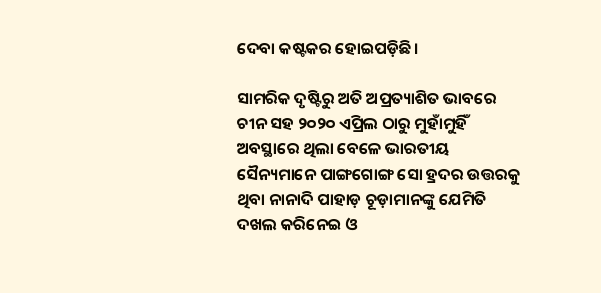ଦେବା କଷ୍ଟକର ହୋଇପଡ଼ିଛି।

ସାମରିକ ଦୃଷ୍ଟିରୁ ଅତି ଅପ୍ରତ୍ୟାଶିତ ଭାବରେ ଚୀନ ସହ ୨୦୨୦ ଏପ୍ରିଲ ଠାରୁ ମୁହାଁମୁହିଁ ଅବସ୍ଥାରେ ଥିଲା ବେଳେ ଭାରତୀୟ ସୈନ୍ୟମାନେ ପାଙ୍ଗଗୋଙ୍ଗ ସୋ ହ୍ରଦର ଉତ୍ତରକୁ ଥିବା ନାନାଦି ପାହାଡ଼ ଚୂଡ଼ାମାନଙ୍କୁ ଯେମିତି ଦଖଲ କରିନେଇ ଓ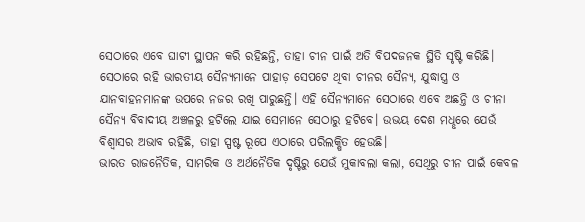ସେଠାରେ ଏବେ ଘାଟୀ ସ୍ଥାପନ କରି ରହିଛନ୍ତି, ତାହା ଚୀନ ପାଇଁ ଅତି ବିପଦଜନକ ସ୍ଥିତି ସୃଷ୍ଟି କରିଛି। ସେଠାରେ ରହି ଭାରତୀୟ ସୈନ୍ୟମାନେ ପାହାଡ଼ ସେପଟେ ଥିବା ଚୀନର ସୈନ୍ୟ, ଯୁଦ୍ଧାସ୍ତ୍ର ଓ ଯାନବାହନମାନଙ୍କ ଉପରେ ନଜର ରଖି ପାରୁଛନ୍ତି। ଏହି ସୈନ୍ୟମାନେ ସେଠାରେ ଏବେ ଅଛନ୍ତି ଓ ଚୀନା ସୈନ୍ୟ ବିବାଦୀୟ ଅଞ୍ଚଳରୁ ହଟିଲେ ଯାଇ ସେମାନେ ସେଠାରୁ ହଟିବେ। ଉଭୟ ଦେଶ ମଧୢରେ ଯେଉଁ ବିଶ୍ବାସର ଅଭାବ ରହିଛି, ତାହା ସ୍ପଷ୍ଟ ରୂପେ ଏଠାରେ ପରିଲକ୍ଷିତ ହେଉଛି।
ଭାରତ ରାଜନୈତିକ, ସାମରିକ ଓ ଅର୍ଥନୈତିକ ଦୃଷ୍ଟିରୁ ଯେଉଁ ମୁକାବଲା କଲା, ସେଥିରୁ ଚୀନ ପାଇଁ କେବଳ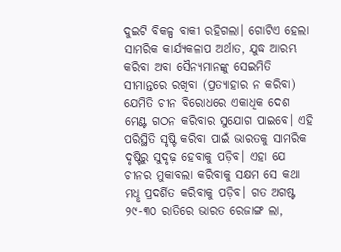ଦୁଇଟି ବିକଳ୍ପ ବାକୀ ରହିଗଲା। ଗୋଟିଏ ହେଲା ସାମରିକ କାର୍ଯ୍ୟକଳାପ ଅର୍ଥାତ, ଯୁଦ୍ଧ ଆରମ୍ଭ କରିବା ଅବା ସୈନ୍ୟମାନଙ୍କୁ ସେଇମିତି ସୀମାନ୍ତରେ ରଖିବା (ପ୍ରତ୍ୟାହାର ନ କରିବା) ଯେମିତି ଚୀନ ବିରୋଧରେ ଏକାଧିକ ଦେଶ ମେଣ୍ଟ ଗଠନ କରିବାର ସୁଯୋଗ ପାଇବେ। ଏହି ପରିସ୍ଥିତି ସୃଷ୍ଟି କରିବା ପାଇଁ ଭାରତକୁ ସାମରିକ ଦୃଷ୍ଟିରୁ ସୁଦୃଢ଼ ହେବାକୁ ପଡ଼ିବ। ଏହା ଯେ ଚୀନର ମୁକାବଲା କରିବାକୁ ସକ୍ଷମ ସେ କଥା ମଧୢ ପ୍ରଦର୍ଶିତ କରିବାକୁ ପଡ଼ିବ। ଗତ ଅଗଷ୍ଟ ୨୯-୩୦ ରାତିରେ ଭାରତ ରେଜାଙ୍ଗ ଲା,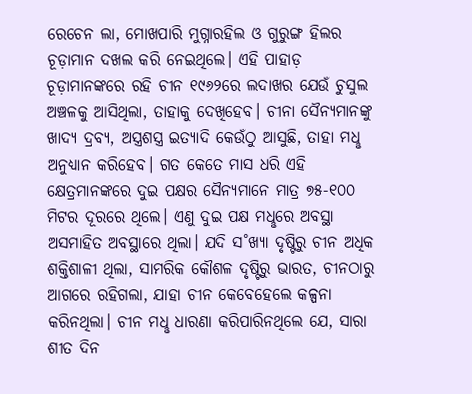ରେଚେନ ଲା, ମୋଖପାରି ମୁଗ୍ନାରହିଲ ଓ ଗୁରୁଙ୍ଗ ହିଲର ଚୂଡ଼ାମାନ ଦଖଲ କରି ନେଇଥିଲେ। ଏହି ପାହାଡ଼ ଚୂଡ଼ାମାନଙ୍କରେ ରହି ଚୀନ ୧୯୬୨ରେ ଲଦାଖର ଯେଉଁ ଚୁସୁଲ ଅଞ୍ଚଳକୁ ଆସିଥିଲା, ତାହାକୁ ଦେଖିହେବ। ଚୀନା ସୈନ୍ୟମାନଙ୍କୁ ଖାଦ୍ୟ ଦ୍ରବ୍ୟ, ଅସ୍ତ୍ରଶସ୍ତ୍ର ଇତ୍ୟାଦି କେଉଁଠୁ ଆସୁଛି, ତାହା ମଧୢ ଅନୁଧ୍ୟାନ କରିହେବ। ଗତ କେତେ ମାସ ଧରି ଏହି କ୍ଷେତ୍ରମାନଙ୍କରେ ଦୁଇ ପକ୍ଷର ସୈନ୍ୟମାନେ ମାତ୍ର ୭୫-୧୦୦ ମିଟର ଦୂରରେ ଥିଲେ। ଏଣୁ ଦୁଇ ପକ୍ଷ ମଧୢରେ ଅବସ୍ଥା ଅସମାହିତ ଅବସ୍ଥାରେ ଥିଲା। ଯଦି ସ˚ଖ୍ୟା ଦୃଷ୍ଟିରୁ ଚୀନ ଅଧିକ ଶକ୍ତିଶାଳୀ ଥିଲା, ସାମରିକ କୌଶଳ ଦୃଷ୍ଟିରୁ ଭାରତ, ଚୀନଠାରୁ ଆଗରେ ରହିଗଲା, ଯାହା ଚୀନ କେବେହେଲେ କଳ୍ପନା କରିନଥିଲା। ଚୀନ ମଧୢ ଧାରଣା କରିପାରିନଥିଲେ ଯେ, ସାରା ଶୀତ ଦିନ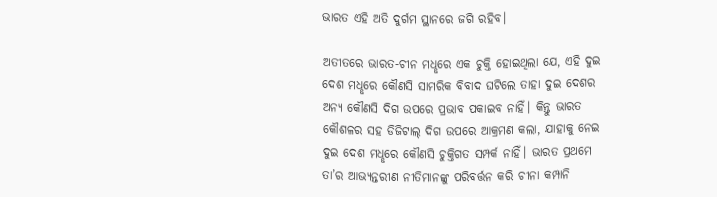ଭାରତ ଏହି ଅତି ଦୁର୍ଗମ ସ୍ଥାନରେ ଜଗି ରହିବ।

ଅତୀତରେ ଭାରତ-ଚୀନ ମଧୢରେ ଏକ ଚୁକ୍ତି ହୋଇଥିଲା ଯେ, ଏହି ଦୁଇ ଦେଶ ମଧୢରେ କୌଣସି ସାମରିକ ବିବାଦ ଘଟିଲେ ତାହା ଦୁଇ ଦେଶର ଅନ୍ୟ କୌଣସି ଦିଗ ଉପରେ ପ୍ରଭାବ ପକାଇବ ନାହିଁ। କିନ୍ତୁ ଭାରତ କୌଶଳର ସହ ଡିଜିଟାଲ୍‌ ଦିଗ ଉପରେ ଆକ୍ରମଣ କଲା, ଯାହାକୁ ନେଇ ଦୁଇ ଦେଶ ମଧୢରେ କୌଣସି ଚୁକ୍ତିଗତ ସମ୍ପର୍କ ନାହିଁ। ଭାରତ ପ୍ରଥମେ ତା’ର ଆଭ୍ୟନ୍ତରୀଣ ନୀତିମାନଙ୍କୁ ପରିବର୍ତ୍ତନ କରି ଚୀନା କମ୍ପାନି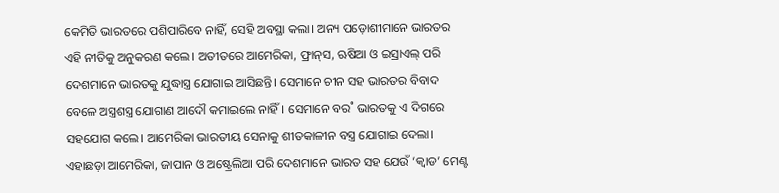କେମିତି ଭାରତରେ ପଶିପାରିବେ ନାହିଁ, ସେହି ଅବସ୍ଥା କଲା। ଅନ୍ୟ ପଡ଼ୋଶୀମାନେ ଭାରତର ଏହି ନୀତିକୁ ଅନୁକରଣ କଲେ। ଅତୀତରେ ଆମେରିକା, ଫ୍ରାନ୍‌ସ, ଋଷିଆ ଓ ଇସ୍ରାଏଲ୍‌ ପରି ଦେଶମାନେ ଭାରତକୁ ଯୁଦ୍ଧାସ୍ତ୍ର ଯୋଗାଇ ଆସିଛନ୍ତି। ସେମାନେ ଚୀନ ସହ ଭାରତର ବିବାଦ ବେଳେ ଅସ୍ତ୍ରଶସ୍ତ୍ର ଯୋଗାଣ ଆଦୌ କମାଇଲେ ନାହିଁ। ସେମାନେ ବର˚ ଭାରତକୁ ଏ ଦିଗରେ ସହଯୋଗ କଲେ। ଆମେରିକା ଭାରତୀୟ ସେନାକୁ ଶୀତକାଳୀନ ବସ୍ତ୍ର ଯୋଗାଇ ଦେଲା। ଏହାଛଡ଼ା ଆମେରିକା, ଜାପାନ ଓ ଅଷ୍ଟ୍ରେଲିଆ ପରି ଦେଶମାନେ ଭାରତ ସହ ଯେଉଁ ‘କ୍ବାଡ’ ମେଣ୍ଟ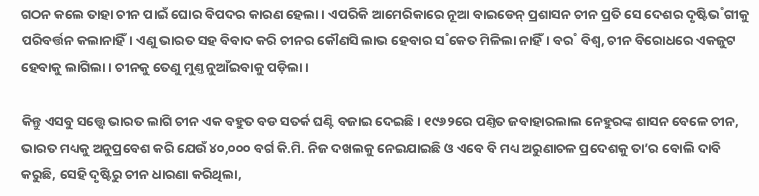ଗଠନ କଲେ ତାହା ଚୀନ ପାଇଁ ଘୋର ବିପଦର କାରଣ ହେଲା। ଏପରିକି ଆମେରିକାରେ ନୂଆ ବାଇଡେନ୍‌ ପ୍ରଶାସନ ଚୀନ ପ୍ରତି ସେ ଦେଶର ଦୃଷ୍ଟିଭ˚ଗୀକୁ ପରିବର୍ତ୍ତନ କଲାନାହିଁ। ଏଣୁ ଭାରତ ସହ ବିବାଦ କରି ଚୀନର କୌଣସି ଲାଭ ହେବାର ସ˚କେତ ମିଳିଲା ନାହିଁ। ବର˚ ବିଶ୍ବ, ଚୀନ ବିରୋଧରେ ଏକଜୁଟ ହେବାକୁ ଲାଗିଲା। ଚୀନକୁ ତେଣୁ ମୁଣ୍ତ ନୁଆଁଇବାକୁ ପଡ଼ିଲା।

କିନ୍ତୁ ଏସବୁ ସତ୍ତ୍ବେ ଭାରତ ଲାଗି ଚୀନ ଏକ ବହୁତ ବଡ ସତର୍କ ଘଣ୍ଟି ବଜାଇ ଦେଇଛି। ୧୯୬୨ରେ ପଣ୍ତିତ ଜବାହାରଲାଲ ନେହୁରଙ୍କ ଶାସନ ବେଳେ ଚୀନ, ଭାରତ ମଧ୍ୟକୁ ଅନୁପ୍ରବେଶ କରି ଯେଉଁ ୪୦,୦୦୦ ବର୍ଗ କି.ମି. ନିଜ ଦଖଲକୁ ନେଇଯାଇଛି ଓ ଏବେ ବି ମଧ୍ୟ ଅରୁଣାଚଳ ପ୍ରଦେଶକୁ ତା’ର ବୋଲି ଦାବି କରୁଛି, ସେହି ଦୃଷ୍ଟିରୁ ଚୀନ ଧାରଣା କରିଥିଲା,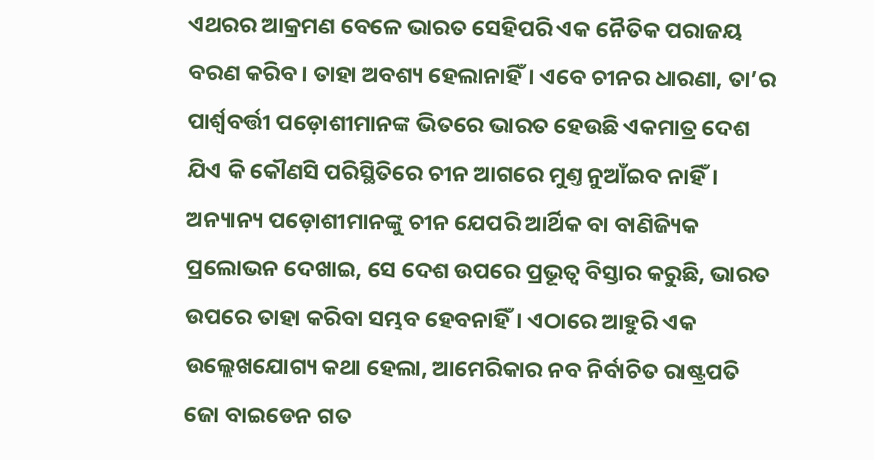ଏଥରର ଆକ୍ରମଣ ବେଳେ ଭାରତ ସେହିପରି ଏକ ନୈତିକ ପରାଜୟ ବରଣ କରିବ। ତାହା ଅବଶ୍ୟ ହେଲାନାହିଁ। ଏବେ ଚୀନର ଧାରଣା, ତା’ର ପାର୍ଶ୍ବବର୍ତ୍ତୀ ପଡ଼ୋଶୀମାନଙ୍କ ଭିତରେ ଭାରତ ହେଉଛି ଏକମାତ୍ର ଦେଶ ଯିଏ କି କୌଣସି ପରିସ୍ଥିତିରେ ଚୀନ ଆଗରେ ମୁଣ୍ତ ନୁଆଁଇବ ନାହିଁ। ଅନ୍ୟାନ୍ୟ ପଡ଼ୋଶୀମାନଙ୍କୁ ଚୀନ ଯେପରି ଆର୍ଥିକ ବା ବାଣିଜ୍ୟିକ ପ୍ରଲୋଭନ ଦେଖାଇ, ସେ ଦେଶ ଉପରେ ପ୍ରଭୂତ୍ବ ବିସ୍ତାର କରୁଛି, ଭାରତ ଉପରେ ତାହା କରିବା ସମ୍ଭବ ହେବନାହିଁ। ଏଠାରେ ଆହୁରି ଏକ ଉଲ୍ଲେଖଯୋଗ୍ୟ କଥା ହେଲା, ଆମେରିକାର ନବ ନିର୍ବାଚିତ ରାଷ୍ଟ୍ରପତି ଜୋ ବାଇଡେନ ଗତ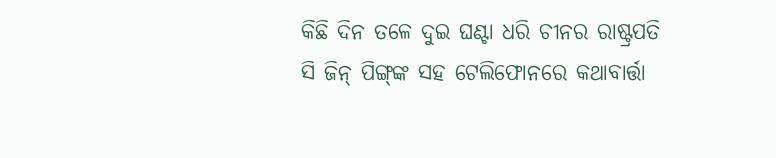କିଛି ଦିନ ତଳେ ଦୁଇ ଘଣ୍ଟା ଧରି ଚୀନର ରାଷ୍ଟ୍ରପତି ସି ଜିନ୍‌ ପିଙ୍ଗ୍‌ଙ୍କ ସହ ଟେଲିଫୋନରେ କଥାବାର୍ତ୍ତା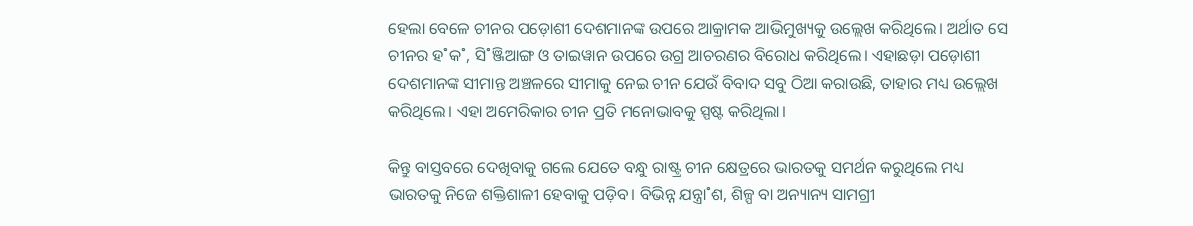ହେଲା ବେଳେ ଚୀନର ପଡ଼ୋଶୀ ଦେଶମାନଙ୍କ ଉପରେ ଆକ୍ରାମକ ଆଭିମୁଖ୍ୟକୁ ଉଲ୍ଲେଖ କରିଥିଲେ। ଅର୍ଥାତ ସେ ଚୀନର ହ˚କ˚, ସି˚ଞ୍ଜିଆଙ୍ଗ ଓ ତାଇୱାନ ଉପରେ ଉଗ୍ର ଆଚରଣର ବିରୋଧ କରିଥିଲେ। ଏହାଛଡ଼ା ପଡ଼ୋଶୀ ଦେଶମାନଙ୍କ ସୀମାନ୍ତ ଅଞ୍ଚଳରେ ସୀମାକୁ ନେଇ ଚୀନ ଯେଉଁ ବିବାଦ ସବୁ ଠିଆ କରାଉଛି, ତାହାର ମଧ୍ୟ ଉଲ୍ଲେଖ କରିଥିଲେ। ଏହା ଅମେରିକାର ଚୀନ ପ୍ରତି ମନୋଭାବକୁ ସ୍ପଷ୍ଟ କରିଥିଲା।

କିନ୍ତୁ ବାସ୍ତବରେ ଦେଖିବାକୁ ଗଲେ ଯେତେ ବନ୍ଧୁ ରାଷ୍ଟ୍ର ଚୀନ କ୍ଷେତ୍ରରେ ଭାରତକୁ ସମର୍ଥନ କରୁଥିଲେ ମଧ୍ୟ ଭାରତକୁ ନିଜେ ଶକ୍ତିଶାଳୀ ହେବାକୁ ପଡ଼ିବ। ବିଭିନ୍ନ ଯନ୍ତ୍ରା˚ଶ, ଶିଳ୍ପ ବା ଅନ୍ୟାନ୍ୟ ସାମଗ୍ରୀ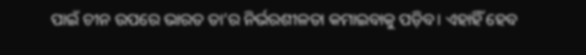ପାଇଁ ଚୀନ ଉପରେ ଭାରତ ତା’ର ନିର୍ଭରଶୀଳତା କମାଇବାକୁ ପଡ଼ିବ। ଏହାହିଁ ହେବ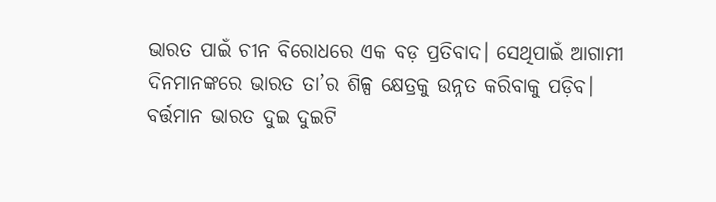ଭାରତ ପାଇଁ ଚୀନ ବିରୋଧରେ ଏକ ବଡ଼ ପ୍ରତିବାଦ। ସେଥିପାଇଁ ଆଗାମୀ ଦିନମାନଙ୍କରେ ଭାରତ ତା’ର ଶିଳ୍ପ କ୍ଷେତ୍ରକୁ ଉନ୍ନତ କରିବାକୁ ପଡ଼ିବ। ବର୍ତ୍ତମାନ ଭାରତ ଦୁଇ ଦୁଇଟି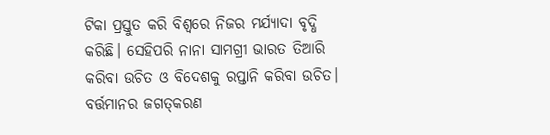ଟିକା ପ୍ରସ୍ତୁତ କରି ବିଶ୍ବରେ ନିଜର ମର୍ଯ୍ୟାଦା ବୃଦ୍ଧି କରିଛି। ସେହିପରି ନାନା ସାମଗ୍ରୀ ଭାରତ ତିଆରି କରିବା ଉଚିତ ଓ ବିଦେଶକୁ ରପ୍ତାନି କରିବା ଉଚିତ। ବର୍ତ୍ତମାନର ଜଗତ୍‌କରଣ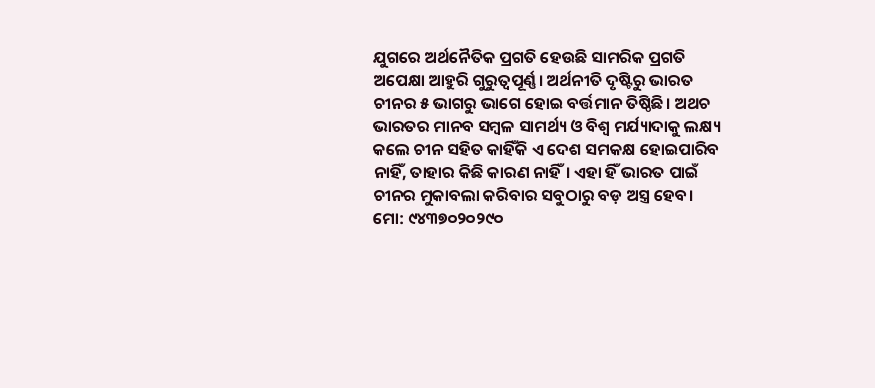ଯୁଗରେ ଅର୍ଥନୈତିକ ପ୍ରଗତି ହେଉଛି ସାମରିକ ପ୍ରଗତି ଅପେକ୍ଷା ଆହୁରି ଗୁରୁତ୍ବପୂର୍ଣ୍ଣ। ଅର୍ଥନୀତି ଦୃଷ୍ଟିରୁ ଭାରତ ଚୀନର ୫ ଭାଗରୁ ଭାଗେ ହୋଇ ବର୍ତ୍ତମାନ ତିଷ୍ଠିଛି। ଅଥଚ ଭାରତର ମାନବ ସମ୍ବଳ ସାମର୍ଥ୍ୟ ଓ ବିଶ୍ବ ମର୍ଯ୍ୟାଦାକୁ ଲକ୍ଷ୍ୟ କଲେ ଚୀନ ସହିତ କାହିଁକି ଏ ଦେଶ ସମକକ୍ଷ ହୋଇପାରିବ ନାହିଁ, ତାହାର କିଛି କାରଣ ନାହିଁ। ଏହା ହିଁ ଭାରତ ପାଇଁ ଚୀନର ମୁକାବଲା କରିବାର ସବୁଠାରୁ ବଡ଼ ଅସ୍ତ୍ର ହେବ।
ମୋ: ୯୪୩୭୦୨୦୨୯୦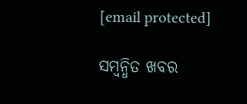[email protected]

ସମ୍ବନ୍ଧିତ ଖବର